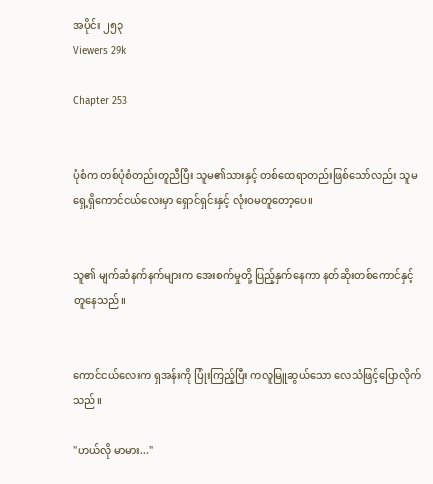အပိုင်း ၂၅၃
Viewers 29k

Chapter 253


ပုံစံက တစ်ပုံစံတည်းတူညီပြီး သူမ၏သားနှင့် တစ်ထေရာတည်းဖြစ်သော်လည်း သူမရှေ့ရှိကောင်ငယ်လေးမှာ ရှောင်ရှင်းနှင့် လုံးဝမတူတော့ပေ။


သူ၏ မျက်ဆံနက်နက်များက အေးစက်မှုတို့ ပြည့်နှက်နေကာ နတ်ဆိုးတစ်ကောင်နှင့် တူနေသည်။


ကောင်ငယ်လေးက ရှအန်းကို ပြုံးကြည့်ပြီး ကလူမြူဆွယ်သော လေသံဖြင့်ပြောလိုက်သည်။

"ဟယ်လို မာမား..."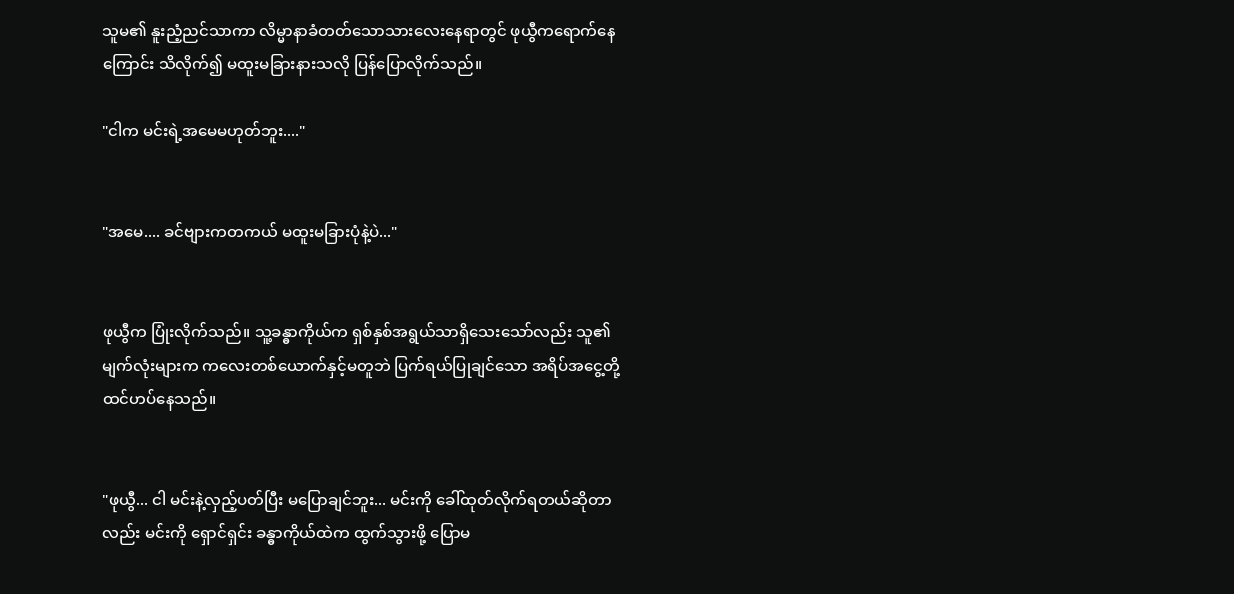သူမ၏ နူးညံ့ညင်သာကာ လိမ္မာနာခံတတ်သောသားလေးနေရာတွင် ဖုယွီကရောက်နေကြောင်း သိလိုက်၍ မထူးမခြားနားသလို ပြန်ပြောလိုက်သည်။

"ငါက မင်းရဲ့အမေမဟုတ်ဘူး...."


"အမေ.... ခင်ဗျားကတကယ် မထူးမခြားပုံနဲ့ပဲ..."


ဖုယွီက ပြုံးလိုက်သည်။ သူ့ခန္ဓာကိုယ်က ရှစ်နှစ်အရွယ်သာရှိသေးသော်လည်း သူ၏မျက်လုံးများက ကလေးတစ်ယောက်နှင့်မတူဘဲ ပြက်ရယ်ပြုချင်သော အရိပ်အငွေ့တို့ ထင်ဟပ်နေသည်။


"ဖုယွီ... ငါ မင်းနဲ့လှည့်ပတ်ပြီး မပြောချင်ဘူး... မင်းကို ခေါ်ထုတ်လိုက်ရတယ်ဆိုတာလည်း မင်းကို ရှောင်ရှင်း ခန္ဓာကိုယ်ထဲက ထွက်သွားဖို့ ပြောမ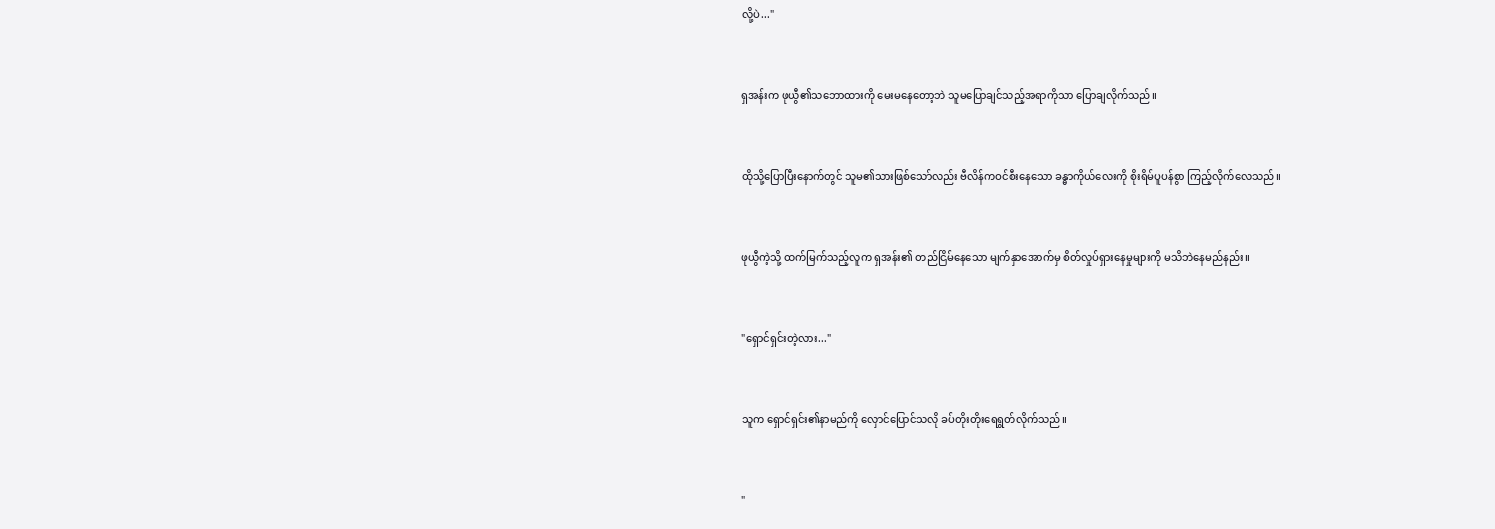လို့ပဲ..."


ရှအန်းက ဖုယွီ၏သဘောထားကို မေးမနေတော့ဘဲ သူမပြောချင်သည့်အရာကိုသာ ပြောချလိုက်သည်။


ထိုသို့ပြောပြီးနောက်တွင် သူမ၏သားဖြစ်သော်လည်း ဗီလိန်ကဝင်စီးနေသော ခန္ဓာကိုယ်လေးကို စိုးရိမ်ပူပန်စွာ ကြည့်လိုက်လေသည်။


ဖုယွီကဲ့သို့ ထက်မြက်သည့်လူက ရှအန်း၏ တည်ငြိမ်နေသော မျက်နှာအောက်မှ စိတ်လှုပ်ရှားနေမှုများကို မသိဘဲနေမည်နည်း။


"ရှောင်ရှင်းတဲ့လား..."


သူက ရှောင်ရှင်း၏နာမည်ကို လှောင်ပြောင်သလို ခပ်တိုးတိုးရေရွတ်လိုက်သည်။


"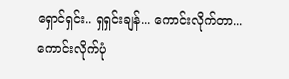ရှောင်ရှင်း.. ရှရှင်းချန်... ကောင်းလိုက်တာ... ကောင်းလိုက်ပုံ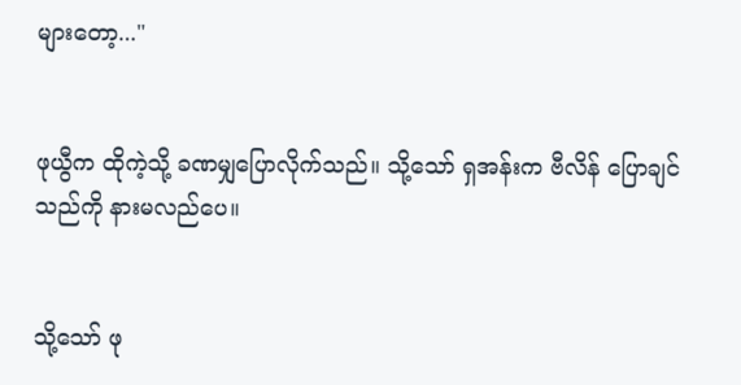များတော့..."


ဖုယွီက ထိုကဲ့သို့ ခဏမျှပြောလိုက်သည်။ သို့သော် ရှအန်းက ဗီလိန် ပြောချင်သည်ကို နားမလည်ပေ။


သို့သော် ဖု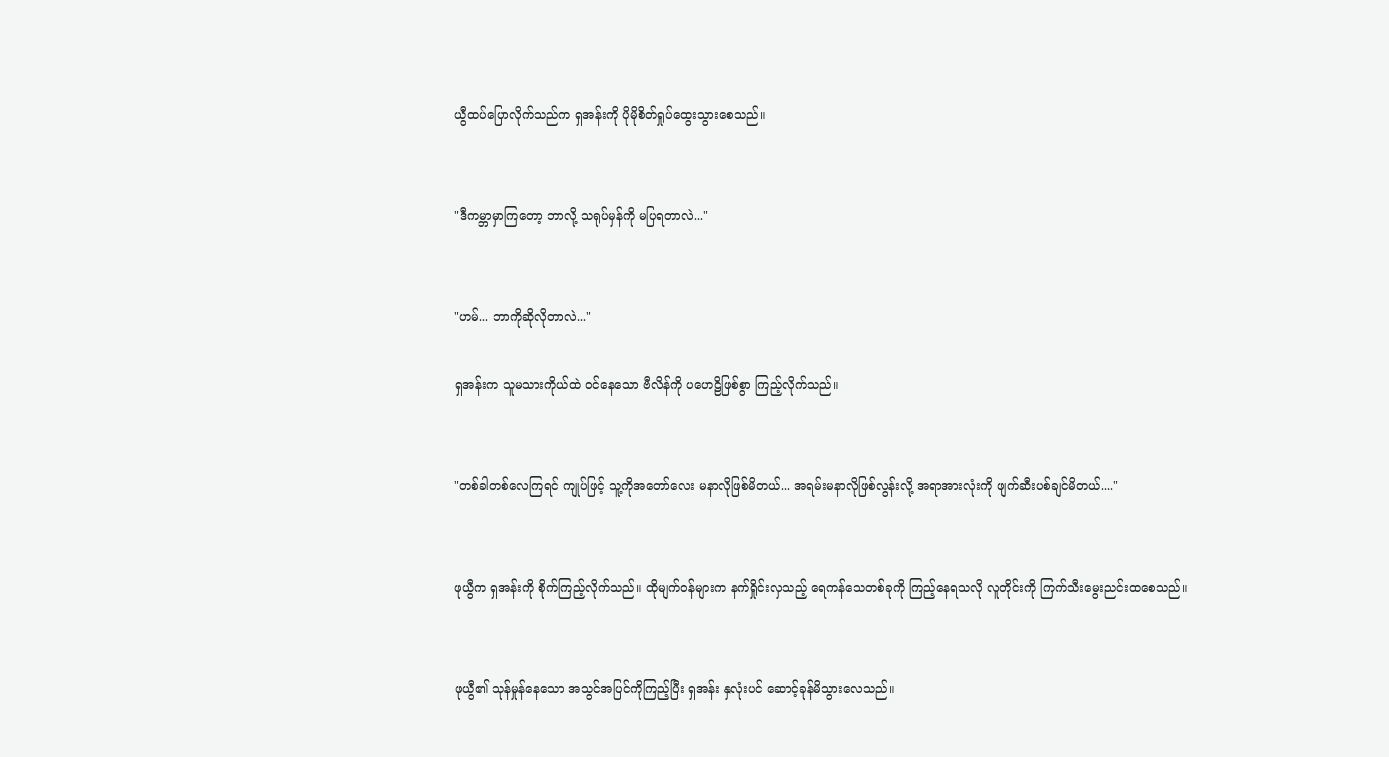ယွီထပ်ပြောလိုက်သည်က ရှအန်းကို ပိုမိုစိတ်ရှုပ်ထွေးသွားစေသည်။


"ဒီကမ္ဘာမှာကြတော့ ဘာလို့ သရုပ်မှန်ကို မပြရတာလဲ..."


"ဟမ်... ဘာကိုဆိုလိုတာလဲ..."

ရှအန်းက သူမသားကိုယ်ထဲ ဝင်နေသော ဗီလိန်ကို ပဟေဠိဖြစ်စွာ ကြည့်လိုက်သည်။


"တစ်ခါတစ်လေကြရင် ကျုပ်ဖြင့် သူ့ကိုအတော်လေး မနာလိုဖြစ်မိတယ်... အရမ်းမနာလိုဖြစ်လွန်းလို့ အရာအားလုံးကို ဖျက်ဆီးပစ်ချင်မိတယ်...."


ဖုယွီက ရှအန်းကို စိုက်ကြည့်လိုက်သည်။ ထိုမျက်ဝန်များက နက်ရှိုင်းလှသည့် ရေကန်သေတစ်ခုကို ကြည့်နေရသလို လူတိုင်းကို ကြက်သီးမွေးညင်းထစေသည်။


ဖုယွီ၏ သုန်မှုန်နေသော အသွင်အပြင်ကိုကြည့်ပြီး ရှအန်း နှလုံးပင် ဆောင့်ခုန်မိသွားလေသည်။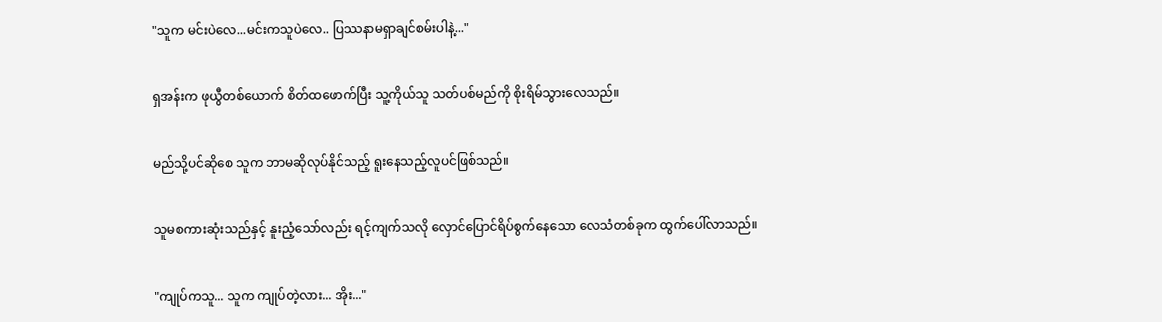"သူက မင်းပဲလေ...မင်းကသူပဲလေ.. ပြဿနာမရှာချင်စမ်းပါနဲ့..."


ရှအန်းက ဖုယွီတစ်ယောက် စိတ်ထဖောက်ပြီး သူ့ကိုယ်သူ သတ်ပစ်မည်ကို စိုးရိမ်သွားလေသည်။


မည်သို့ပင်ဆိုစေ သူက ဘာမဆိုလုပ်နိုင်သည့် ရူးနေသည့်လူပင်ဖြစ်သည်။


သူမစကားဆုံးသည်နှင့် နူးညံ့သော်လည်း ရင့်ကျက်သလို လှောင်ပြောင်ရိပ်စွက်နေသော လေသံတစ်ခုက ထွက်ပေါ်လာသည်။


"ကျုပ်ကသူ... သူက ကျုပ်တဲ့လား... အိုး..."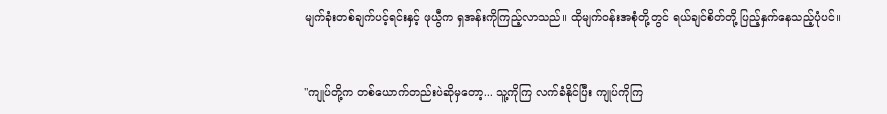မျက်ခုံးတစ်ချက်ပင့်ရင်းနှင့် ဖုယွီက ရှအန်းကိုကြည့်လာသည်။ ထိုမျက်ဝန်းအစုံတို့တွင် ရယ်ချင်စိတ်တို့ ပြည့်နှက်နေသည့်ပုံပင်။


"ကျုပ်တို့က တစ်ယောက်တည်းပဲဆိုမှတော့... သူ့ကိုကြ လက်ခံနိုင်ပြီး ကျုပ်ကိုကြ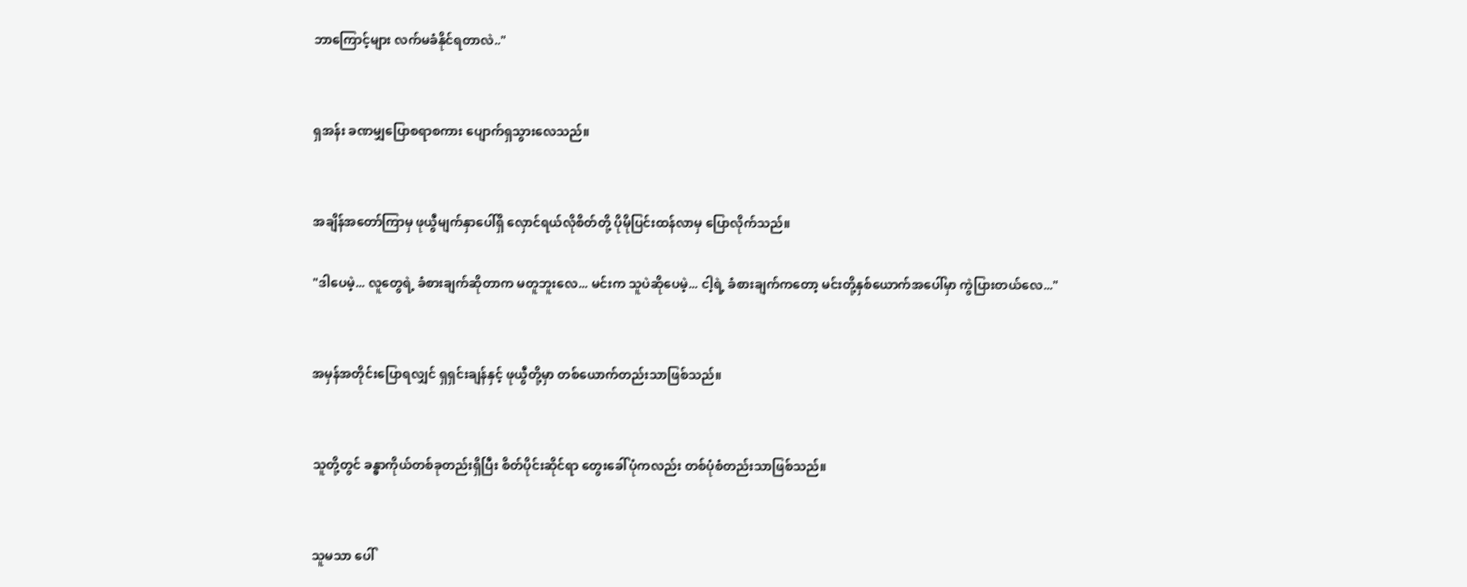ဘာကြောင့်များ လက်မခံနိုင်ရတာလဲ.."


ရှအန်း ခဏမျှပြောစရာစကား ပျောက်ရှသွားလေသည်။


အချိန်အတော်ကြာမှ ဖုယွီမျက်နှာပေါ်ရှိ လှောင်ရယ်လိုစိတ်တို့ ပိုမိုပြင်းထန်လာမှ ပြောလိုက်သည်။

"ဒါပေမဲ့... လူတွေရဲ့ ခံစားချက်ဆိုတာက မတူဘူးလေ... မင်းက သူပဲဆိုပေမဲ့... ငါ့ရဲ့ ခံစားချက်ကတော့ မင်းတို့နှစ်ယောက်အပေါ်မှာ ကွဲပြားတယ်လေ..."


အမှန်အတိုင်းပြောရလျှင် ရှရှင်းချန်နှင့် ဖုယွီတို့မှာ တစ်ယောက်တည်းသာဖြစ်သည်။


သူတို့တွင် ခန္ဓာကိုယ်တစ်ခုတည်းရှိပြီး စိတ်ပိုင်းဆိုင်ရာ တွေးခေါ်ပုံကလည်း တစ်ပုံစံတည်းသာဖြစ်သည်။


သူမသာ ပေါ်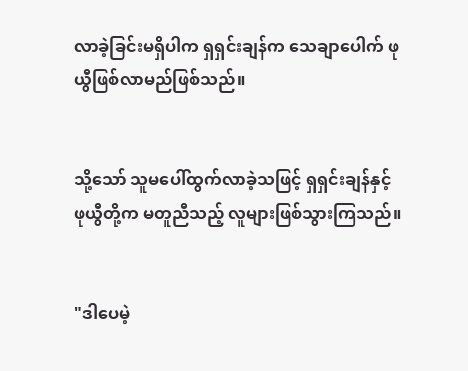လာခဲ့ခြင်းမရှိပါက ရှရှင်းချန်က သေချာပေါက် ဖုယွီဖြစ်လာမည်ဖြစ်သည်။


သို့သော် သူမပေါ်ထွက်လာခဲ့သဖြင့် ရှရှင်းချန်နှင့် ဖုယွီတို့က မတူညီသည့် လူများဖြစ်သွားကြသည်။


"ဒါပေမဲ့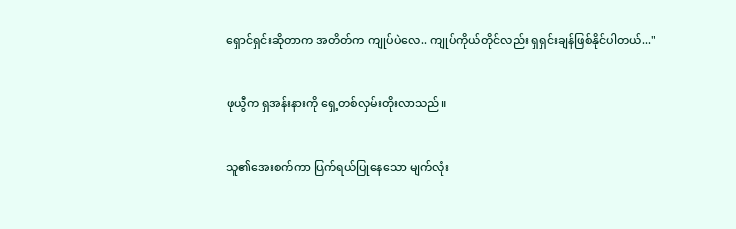ရှောင်ရှင်းဆိုတာက အတိတ်က ကျုပ်ပဲလေ.. ကျုပ်ကိုယ်တိုင်လည်း ရှရှင်းချန်ဖြစ်နိုင်ပါတယ်..."


ဖုယွီက ရှအန်းနားကို ရှေ့တစ်လှမ်းတိုးလာသည်။


သူ၏အေးစက်ကာ ပြက်ရယ်ပြုနေသော မျက်လုံး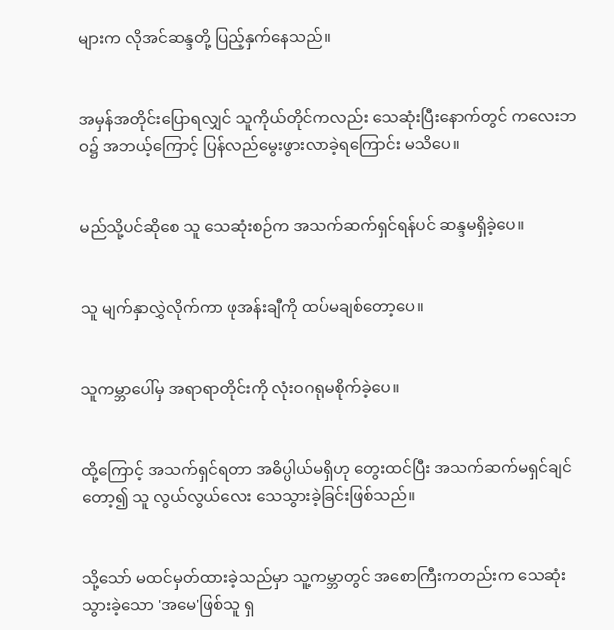များက လိုအင်ဆန္ဒတို့ ပြည့်နှက်နေသည်။


အမှန်အတိုင်းပြောရလျှင် သူကိုယ်တိုင်ကလည်း သေဆုံးပြီးနောက်တွင် ကလေးဘဝ၌ အဘယ့်ကြောင့် ပြန်လည်မွေးဖွားလာခဲ့ရကြောင်း မသိပေ။


မည်သို့ပင်ဆိုစေ သူ သေဆုံးစဉ်က အသက်ဆက်ရှင်ရန်ပင် ဆန္ဒမရှိခဲ့ပေ။


သူ မျက်နှာလွှဲလိုက်ကာ ဖုအန်းချီကို ထပ်မချစ်တော့ပေ။


သူကမ္ဘာပေါ်မှ အရာရာတိုင်းကို လုံးဝဂရုမစိုက်ခဲ့ပေ။


ထို့ကြောင့် အသက်ရှင်ရတာ အဓိပ္ပါယ်မရှိဟု တွေးထင်ပြီး အသက်ဆက်မရှင်ချင်တော့၍ သူ လွယ်လွယ်လေး သေသွားခဲ့ခြင်းဖြစ်သည်။


သို့သော် မထင်မှတ်ထားခဲ့သည်မှာ သူ့ကမ္ဘာတွင် အစောကြီးကတည်းက သေဆုံးသွားခဲ့သော 'အမေ'ဖြစ်သူ ရှ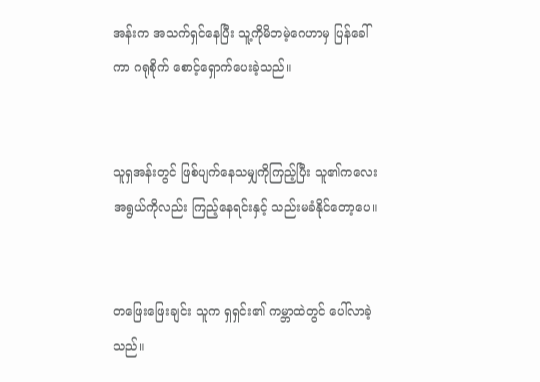အန်းက အသက်ရှင်နေပြီး သူ့ကိုမိဘမဲ့ဂေဟာမှ ပြန်ခေါ်ကာ ဂရုစိုက် စောင့်ရှောက်ပေးခဲ့သည်။


သူရှအန်းတွင် ဖြစ်ပျက်နေသမျှကိုကြည့်ပြီး သူ၏ကလေးအရွယ်ကိုလည်း ကြည့်နေရင်းနှင့် သည်းမခံနိုင်တော့ပေ။


တဖြေးဖြေးချင်း သူက ရှရှင်း၏ ကမ္ဘာထဲတွင် ပေါ်လာခဲ့သည်။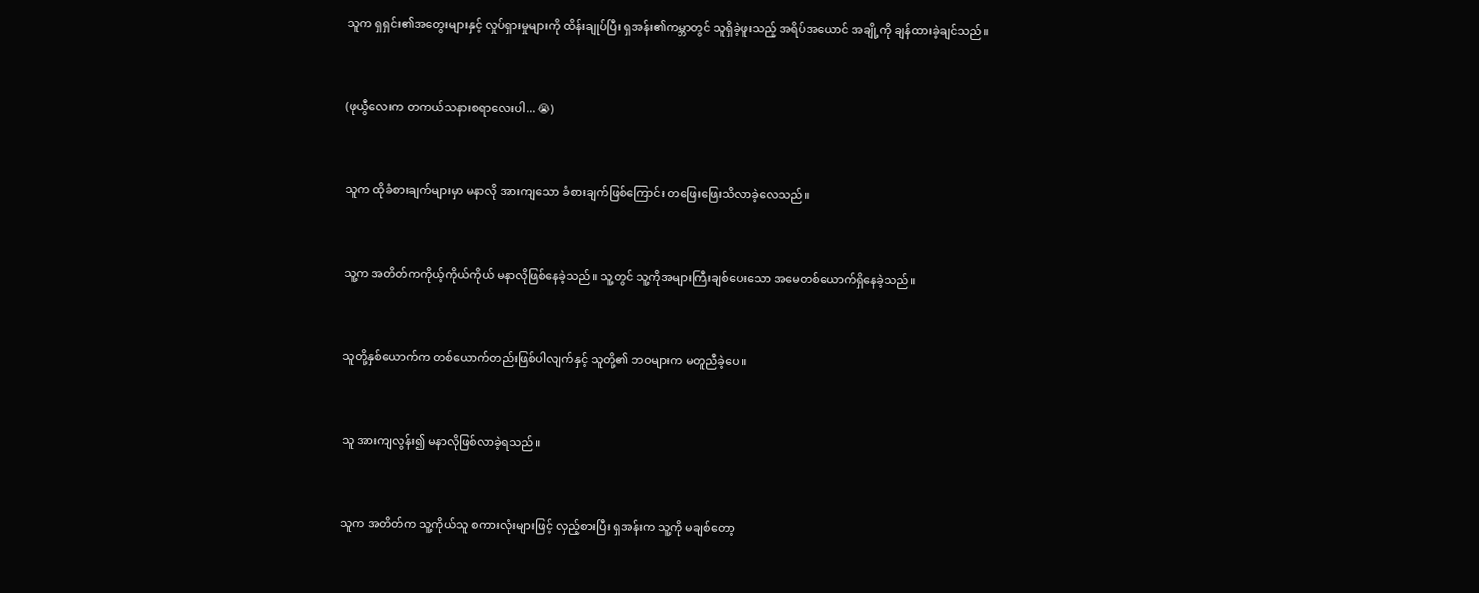သူက ရှရှင်း၏အတွေးများနှင့် လှုပ်ရှားမှုများကို ထိန်းချုပ်ပြီး ရှအန်း၏ကမ္ဘာတွင် သူရှိခဲ့ဖူးသည့် အရိပ်အယောင် အချို့ကို ချန်ထားခဲ့ချင်သည်။


(ဖုယွီလေးက တကယ်သနားစရာလေးပါ... 😭)


သူက ထိုခံစားချက်များမှာ မနာလို အားကျသော ခံစားချက်ဖြစ်ကြောင်း တဖြေးဖြေးသိလာခဲ့လေသည်။


သူ့က အတိတ်ကကိုယ့်ကိုယ်ကိုယ် မနာလိုဖြစ်နေခဲ့သည်။ သူ့တွင် သူ့ကိုအများကြီးချစ်ပေးသော အမေတစ်ယောက်ရှိနေခဲ့သည်။


သူတို့နှစ်ယောက်က တစ်ယောက်တည်းဖြစ်ပါလျက်နှင့် သူတို့၏ ဘဝများက မတူညီခဲ့ပေ။


သူ အားကျလွန်း၍ မနာလိုဖြစ်လာခဲ့ရသည်။


သူက အတိတ်က သူ့ကိုယ်သူ စကားလုံးများဖြင့် လှည့်စားပြီး ရှအန်းက သူ့ကို မချစ်တော့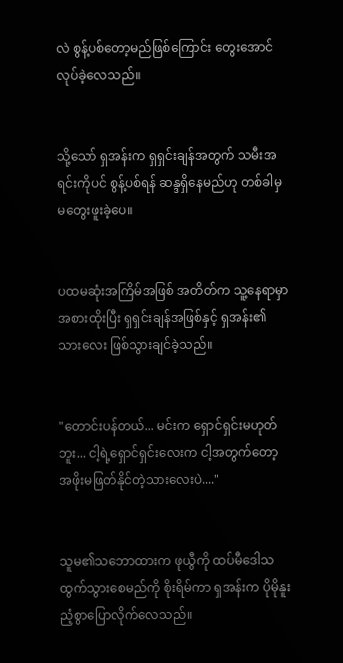လဲ စွန့်ပစ်တော့မည်ဖြစ်ကြောင်း တွေးအောင် လုပ်ခဲ့လေသည်။


သို့သော် ရှအန်းက ရှရှင်းချန်အတွက် သမီးအရင်းကိုပင် စွန့်ပစ်ရန် ဆန္ဒရှိနေမည်ဟု တစ်ခါမှ မတွေးဖူးခဲ့ပေ။


ပထမဆုံးအကြိမ်အဖြစ် အတိတ်က သူ့နေရာမှာ အစားထိုးပြီး ရှရှင်းချန်အဖြစ်နှင့် ရှအန်း၏သားလေး ဖြစ်သွားချင်ခဲ့သည်။


"တောင်းပန်တယ်... မင်းက ရှောင်ရှင်းမဟုတ်ဘူး... ငါ့ရဲ့ရှောင်ရှင်းလေးက ငါ့အတွက်တော့ အဖိုးမဖြတ်နိုင်တဲ့သားလေးပဲ...."


သူမ၏သဘောထားက ဖုယွီကို ထပ်မီဒေါသထွက်သွားစေမည်ကို စိုးရိမ်ကာ ရှအန်းက ပိုမိုနူးညံ့စွာပြောလိုက်လေသည်။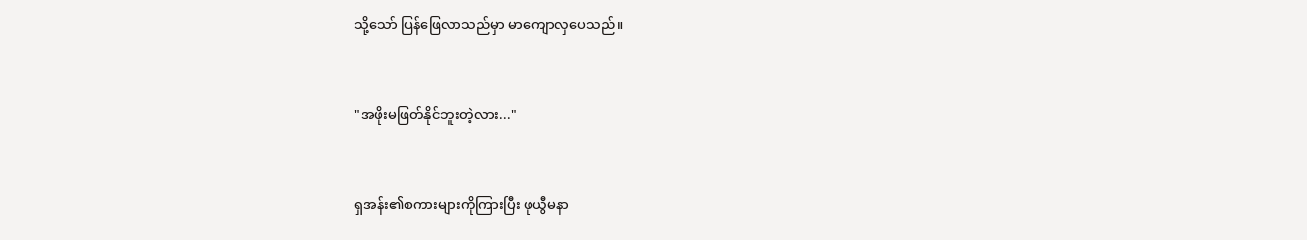သို့သော် ပြန်ဖြေလာသည်မှာ မာကျောလှပေသည်။


"အဖိုးမဖြတ်နိုင်ဘူးတဲ့လား..."


ရှအန်း၏စကားများကိုကြားပြီး ဖုယွီမနာ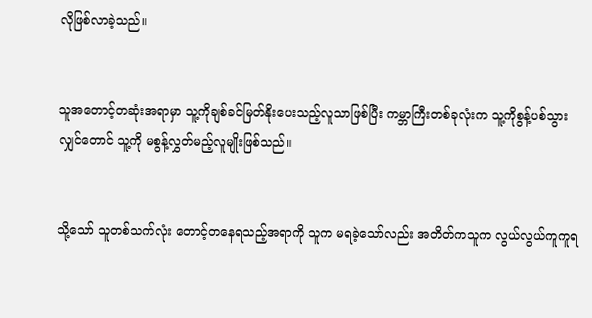လိုဖြစ်လာခဲ့သည်။


သူအတောင့်တဆုံးအရာမှာ သူ့ကိုချစ်ခင်မြတ်နိုးပေးသည့်လူသာဖြစ်ပြီး ကမ္ဘာကြီးတစ်ခုလုံးက သူ့ကိုစွန့်ပစ်သွားလျှင်တောင် သူ့ကို မစွန့်လွှတ်မည့်လူမျိုးဖြစ်သည်။


သို့သော် သူတစ်သက်လုံး တောင့်တနေရသည့်အရာကို သူက မရခဲ့သော်လည်း အတိတ်ကသူက လွယ်လွယ်ကူကူရ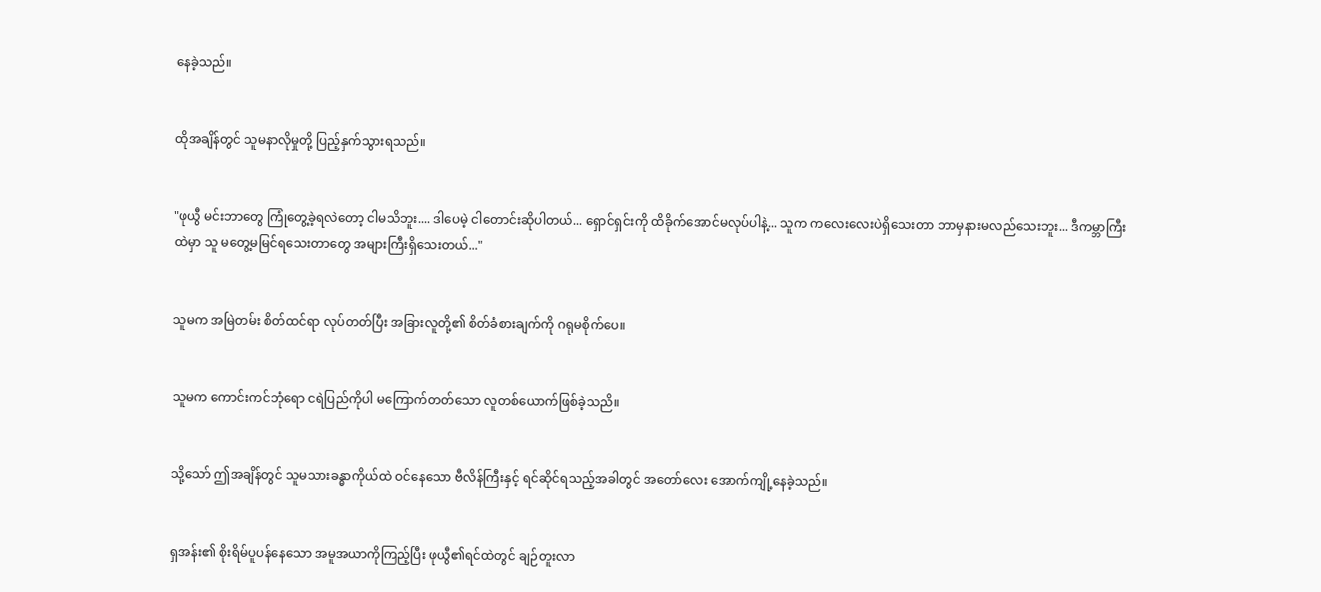နေခဲ့သည်။


ထိုအချိန်တွင် သူမနာလိုမှုတို့ ပြည့်နှက်သွားရသည်။


"ဖုယွီ မင်းဘာတွေ ကြုံတွေ့ခဲ့ရလဲတော့ ငါမသိဘူး.... ဒါပေမဲ့ ငါတောင်းဆိုပါတယ်... ရှောင်ရှင်းကို ထိခိုက်အောင်မလုပ်ပါနဲ့... သူက ကလေးလေးပဲရှိသေးတာ ဘာမှနားမလည်သေးဘူး... ဒီကမ္ဘာကြီးထဲမှာ သူ မတွေ့မမြင်ရသေးတာတွေ အများကြီးရှိသေးတယ်..."


သူမက အမြဲတမ်း စိတ်ထင်ရာ လုပ်တတ်ပြီး အခြားလူတို့၏ စိတ်ခံစားချက်ကို ဂရုမစိုက်ပေ။


သူမက ကောင်းကင်ဘုံရော ငရဲပြည်ကိုပါ မကြောက်တတ်သော လူတစ်ယောက်ဖြစ်ခဲ့သညိ။


သို့သော် ဤအချိန်တွင် သူမသားခန္ဓာကိုယ်ထဲ ဝင်နေသော ဗီလိန်ကြီးနှင့် ရင်ဆိုင်ရသည့်အခါတွင် အတော်လေး အောက်ကျို့နေခဲ့သည်။


ရှအန်း၏ စိုးရိမ်ပူပန်နေသော အမူအယာကိုကြည့်ပြီး ဖုယွီ၏ရင်ထဲတွင် ချဉ်တူးလာ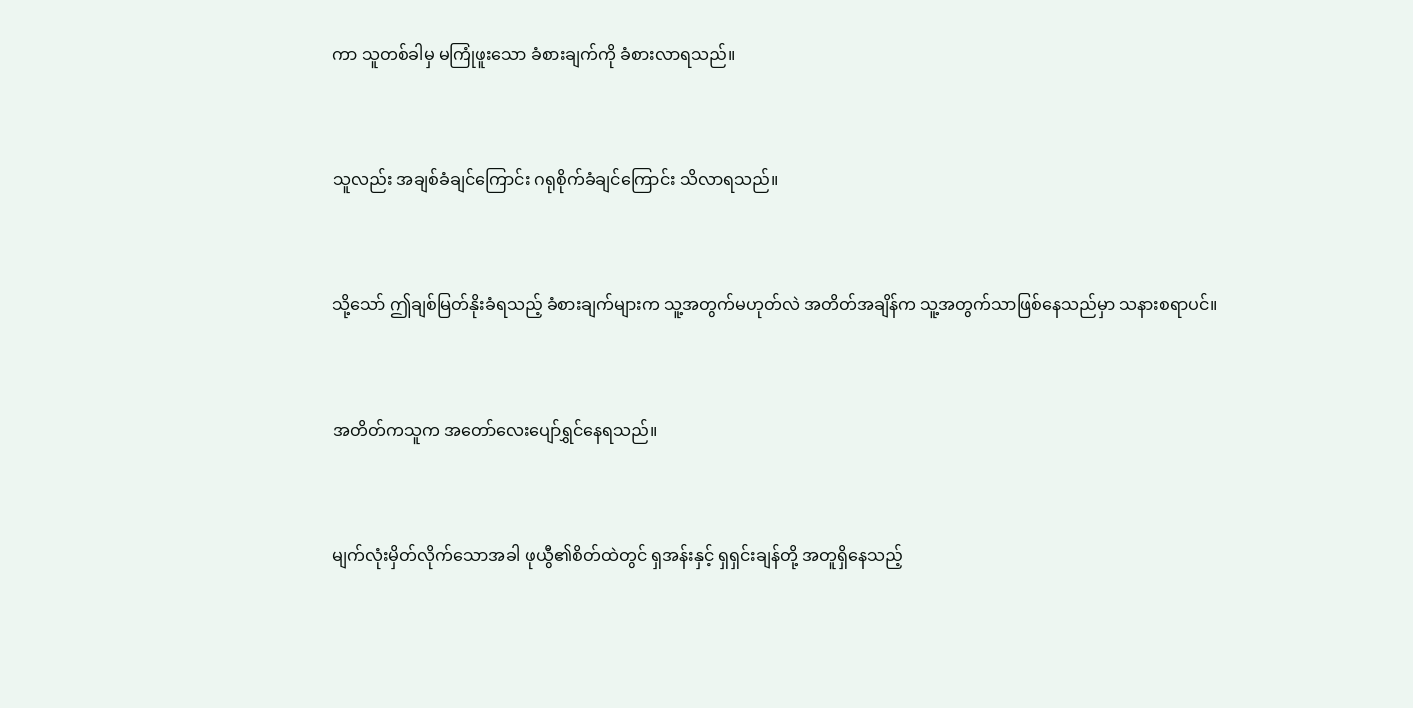ကာ သူတစ်ခါမှ မကြုံဖူးသော ခံစားချက်ကို ခံစားလာရသည်။


သူလည်း အချစ်ခံချင်ကြောင်း ဂရုစိုက်ခံချင်ကြောင်း သိလာရသည်။


သို့သော် ဤချစ်မြတ်နိုးခံရသည့် ခံစားချက်များက သူ့အတွက်မဟုတ်လဲ အတိတ်အချိန်က သူ့အတွက်သာဖြစ်နေသည်မှာ သနားစရာပင်။


အတိတ်ကသူက အတော်လေးပျော်ရွှင်နေရသည်။


မျက်လုံးမှိတ်လိုက်သောအခါ ဖုယွီ၏စိတ်ထဲတွင် ရှအန်းနှင့် ရှရှင်းချန်တို့ အတူရှိနေသည့်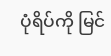ပုံရိပ်ကို မြင်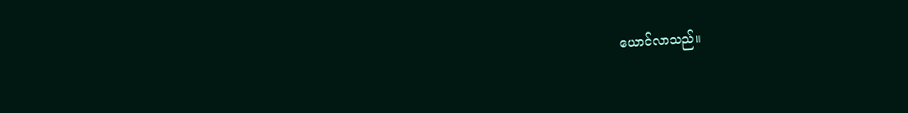ယောင်လာသည်။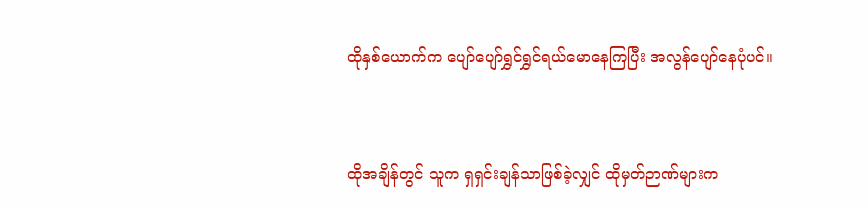ထိုနှစ်ယောက်က ပျော်ပျော်ရွှင်ရွှင်ရယ်မောနေကြပြီး အလွန်ပျော်နေပုံပင်။


ထိုအချိန်တွင် သူက ရှရှင်းချန်သာဖြစ်ခဲ့လျှင် ထိုမှတ်ဉာဏ်များက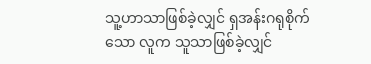သူ့ဟာသာဖြစ်ခဲ့လျှင် ရှအန်းဂရုစိုက်သော လူက သူသာဖြစ်ခဲ့လျှင်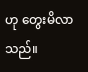ဟု တွေးမိလာသည်။